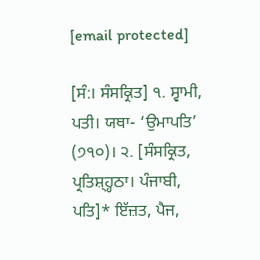[email protected]

[ਸੰ:। ਸੰਸਕ੍ਰਿਤ] ੧. ਸ੍ਵਾਮੀ, ਪਤੀ। ਯਥਾ- ‘ਉਮਾਪਤਿ’ (੭੧੦)। ੨. [ਸੰਸਕ੍ਰਿਤ, ਪ੍ਰਤਿਸ਼੍ਹ੍ਹਠਾ। ਪੰਜਾਬੀ, ਪਤਿ]* ਇੱਜ਼ਤ, ਪੈਜ,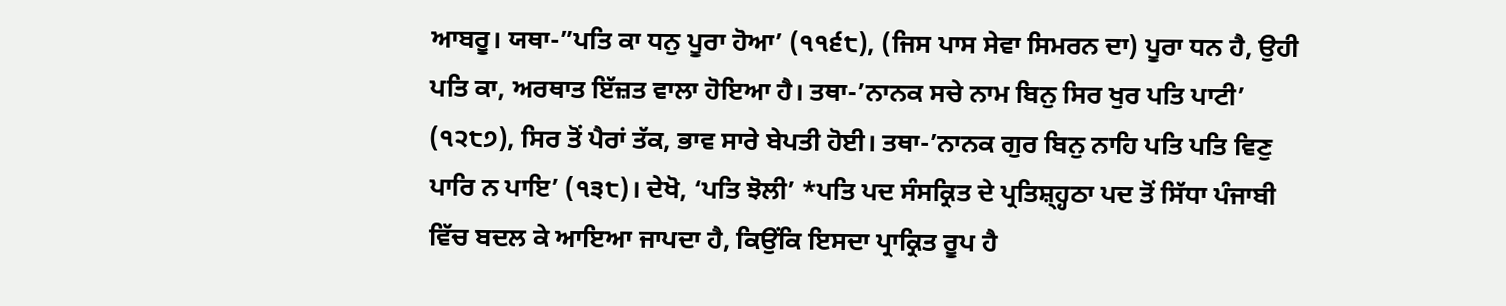ਆਬਰੂ। ਯਥਾ-”ਪਤਿ ਕਾ ਧਨੁ ਪੂਰਾ ਹੋਆ’ (੧੧੬੮), (ਜਿਸ ਪਾਸ ਸੇਵਾ ਸਿਮਰਨ ਦਾ) ਪੂਰਾ ਧਨ ਹੈ, ਉਹੀ ਪਤਿ ਕਾ, ਅਰਥਾਤ ਇੱਜ਼ਤ ਵਾਲਾ ਹੋਇਆ ਹੈ। ਤਥਾ-’ਨਾਨਕ ਸਚੇ ਨਾਮ ਬਿਨੁ ਸਿਰ ਖੁਰ ਪਤਿ ਪਾਟੀ’ (੧੨੮੭), ਸਿਰ ਤੋਂ ਪੈਰਾਂ ਤੱਕ, ਭਾਵ ਸਾਰੇ ਬੇਪਤੀ ਹੋਈ। ਤਥਾ-’ਨਾਨਕ ਗੁਰ ਬਿਨੁ ਨਾਹਿ ਪਤਿ ਪਤਿ ਵਿਣੁ ਪਾਰਿ ਨ ਪਾਇ’ (੧੩੮)। ਦੇਖੋ, ‘ਪਤਿ ਝੋਲੀ’ *ਪਤਿ ਪਦ ਸੰਸਕ੍ਰਿਤ ਦੇ ਪ੍ਰਤਿਸ਼੍ਹ੍ਹਠਾ ਪਦ ਤੋਂ ਸਿੱਧਾ ਪੰਜਾਬੀ ਵਿੱਚ ਬਦਲ ਕੇ ਆਇਆ ਜਾਪਦਾ ਹੈ, ਕਿਉਂਕਿ ਇਸਦਾ ਪ੍ਰਾਕ੍ਰਿਤ ਰੂਪ ਹੈ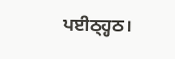ਪਈਠ੍ਹ੍ਹਠ।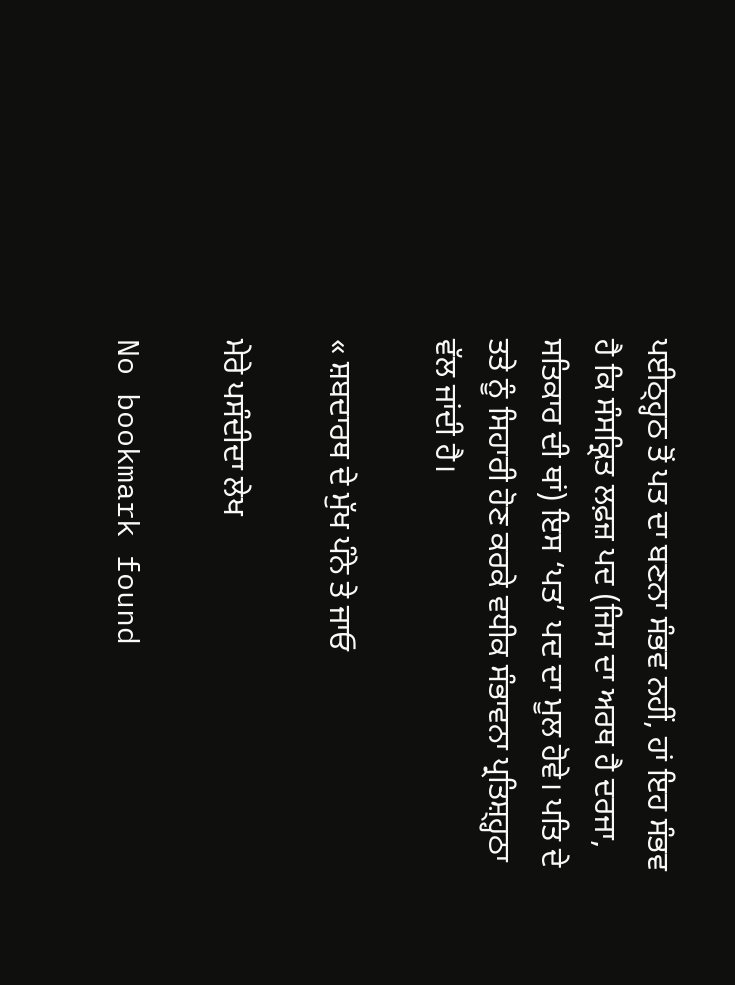ਪਈਠ੍ਹ੍ਹਠ ਤੋਂ ਪਤ ਦਾ ਬਣਨਾ ਸੰਭਵ ਨਹੀਂ, ਹਾਂ ਇਹ ਸੰਭਵ ਹੈ ਕਿ ਸੰਸਕ੍ਰਿਤ ਲਫ਼ਜ਼ ਪਦ (ਜਿਸ ਦਾ ਅਰਥ ਹੈ ਦਰਜਾ, ਸਤਿਕਾਰ ਦੀ ਥਾਂ) ਇਸ ‘ਪਤ’ ਪਦ ਦਾ ਮੂਲ ਹੋਵੇ। ਪਤਿ ਦੇ ਤਤੇ ਨੂੰ ਸਿਹਾਰੀ ਹੋਣ ਕਰਕੇ ਵਧੀਕ ਸੰਭਾਵਨਾ ਪ੍ਰਤਿਸ਼੍ਹ੍ਹਠਾ ਵੱਲ ਜਾਂਦੀ ਹੈ।

« ਸ਼ਬਦਾਰਥ ਦੇ ਮੁੱਖ ਪੰਨੇ ਤੇ ਜਾਓ

ਮੇਰੇ ਪਸੰਦੀਦਾ ਲੇਖ

No bookmark found